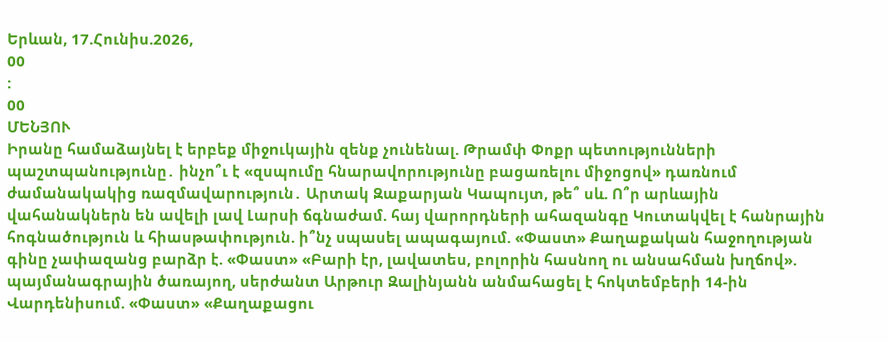Երևան, 17.Հունիս.2026,
00
:
00
ՄԵՆՅՈՒ
Իրանը համաձայնել է երբեք միջnւկային զենք չունենալ. Թրամփ Փոքր պետությունների պաշտպանությունը․ ինչո՞ւ է «զսպումը հնարավորությունը բացառելու միջոցով» դառնում ժամանակակից ռազմավարություն․ Արտակ Զաքարյան Կապույտ, թե՞ սև. Ո՞ր արևային վահանակներն են ավելի լավ Լարսի ճգնաժամ. հայ վարորդների ահազանգը Կուտակվել է հանրային հոգնածություն և հիասթափություն. ի՞նչ սպասել ապագայում. «Փաստ» Քաղաքական հաջողության գինը չափազանց բարձր է. «Փաստ» «Բարի էր, լավատես, բոլորին հասնող ու անսահման խղճով». պայմանագրային ծառայող, սերժանտ Արթուր Զալինյանն անմահացել է հոկտեմբերի 14-ին Վարդենիսում. «Փաստ» «Քաղաքացու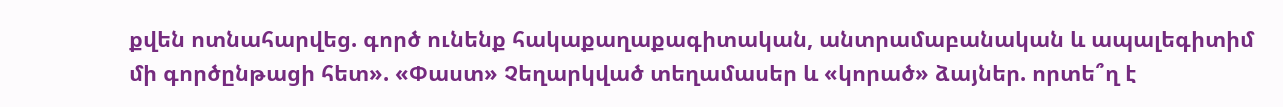քվեն ոտնահարվեց. գործ ունենք հակաքաղաքագիտական, անտրամաբանական և ապալեգիտիմ մի գործընթացի հետ». «Փաստ» Չեղարկված տեղամասեր և «կորած» ձայներ. որտե՞ղ է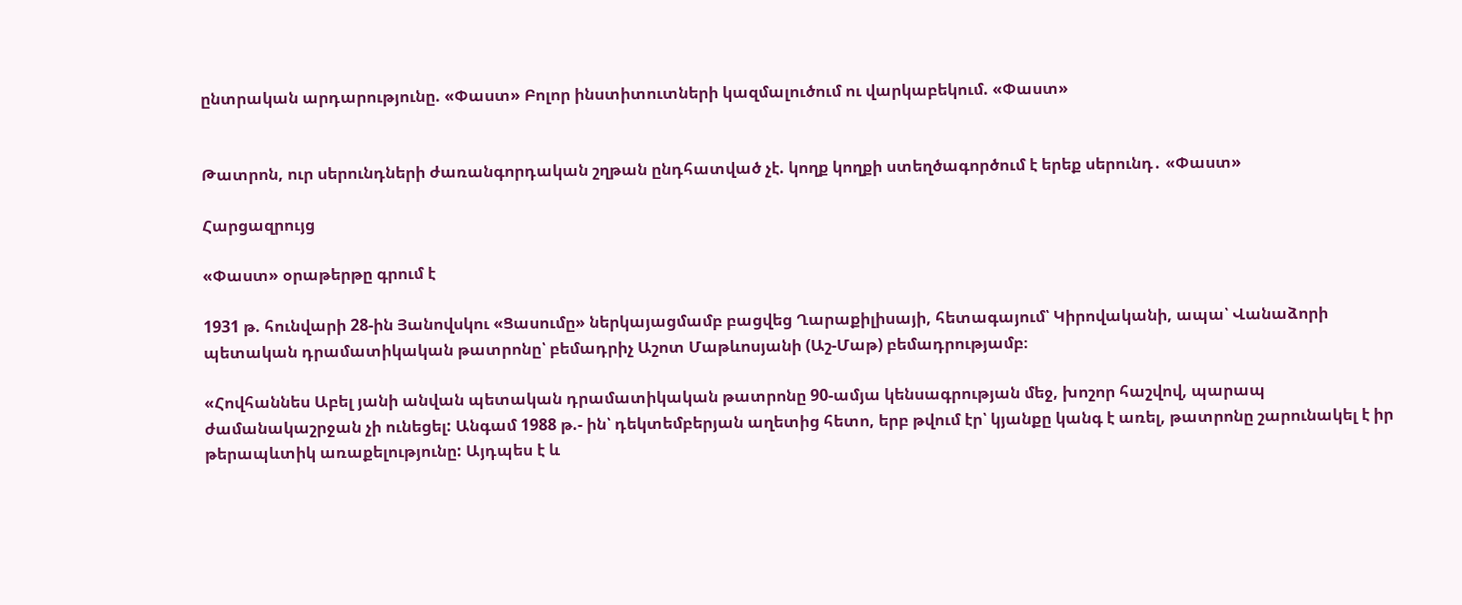ընտրական արդարությունը. «Փաստ» Բոլոր ինստիտուտների կազմալուծում ու վարկաբեկում. «Փաստ»


Թատրոն, ուր սերունդների ժառանգորդական շղթան ընդհատված չէ. կողք կողքի ստեղծագործում է երեք սերունդ․ «Փաստ»

Հարցազրույց

«Փաստ» օրաթերթը գրում է

1931 թ. հունվարի 28-ին Յանովսկու «Ցասումը» ներկայացմամբ բացվեց Ղարաքիլիսայի, հետագայում՝ Կիրովականի, ապա՝ Վանաձորի պետական դրամատիկական թատրոնը՝ բեմադրիչ Աշոտ Մաթևոսյանի (Աշ-Մաթ) բեմադրությամբ։

«Հովհաննես Աբել յանի անվան պետական դրամատիկական թատրոնը 90-ամյա կենսագրության մեջ, խոշոր հաշվով, պարապ ժամանակաշրջան չի ունեցել: Անգամ 1988 թ.- ին՝ դեկտեմբերյան աղետից հետո, երբ թվում էր՝ կյանքը կանգ է առել, թատրոնը շարունակել է իր թերապևտիկ առաքելությունը: Այդպես է և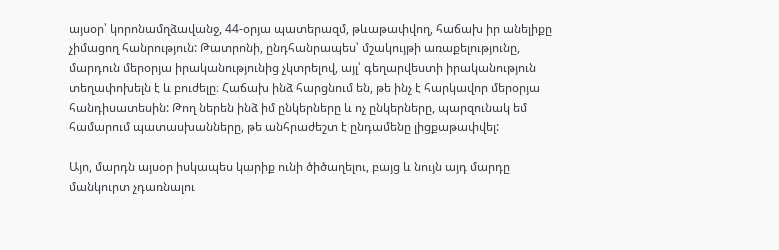այսօր՝ կորոնամղձավանջ, 44-օրյա պատերազմ, թևաթափվող, հաճախ իր անելիքը չիմացող հանրություն: Թատրոնի, ընդհանրապես՝ մշակույթի առաքելությունը, մարդուն մերօրյա իրականությունից չկտրելով, այլ՝ գեղարվեստի իրականություն տեղափոխելն է և բուժելը։ Հաճախ ինձ հարցնում են, թե ինչ է հարկավոր մերօրյա հանդիսատեսին: Թող ներեն ինձ իմ ընկերները և ոչ ընկերները, պարզունակ եմ համարում պատասխանները, թե անհրաժեշտ է ընդամենը լիցքաթափվել:

Այո, մարդն այսօր իսկապես կարիք ունի ծիծաղելու, բայց և նույն այդ մարդը մանկուրտ չդառնալու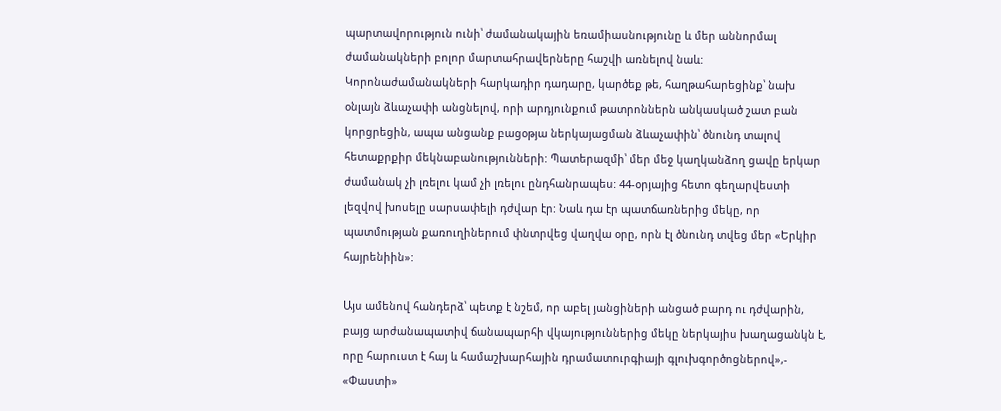պարտավորություն ունի՝ ժամանակային եռամիասնությունը և մեր աննորմալ ժամանակների բոլոր մարտահրավերները հաշվի առնելով նաև: Կորոնաժամանակների հարկադիր դադարը, կարծեք թե, հաղթահարեցինք՝ նախ օնլայն ձևաչափի անցնելով, որի արդյունքում թատրոններն անկասկած շատ բան կորցրեցին, ապա անցանք բացօթյա ներկայացման ձևաչափին՝ ծնունդ տալով հետաքրքիր մեկնաբանությունների: Պատերազմի՝ մեր մեջ կաղկանձող ցավը երկար ժամանակ չի լռելու կամ չի լռելու ընդհանրապես: 44-օրյայից հետո գեղարվեստի լեզվով խոսելը սարսափելի դժվար էր: Նաև դա էր պատճառներից մեկը, որ պատմության քառուղիներում փնտրվեց վաղվա օրը, որն էլ ծնունդ տվեց մեր «Երկիր հայրենիին»:

Այս ամենով հանդերձ՝ պետք է նշեմ, որ աբել յանցիների անցած բարդ ու դժվարին, բայց արժանապատիվ ճանապարհի վկայություններից մեկը ներկայիս խաղացանկն է, որը հարուստ է հայ և համաշխարհային դրամատուրգիայի գլուխգործոցներով»,- «Փաստի»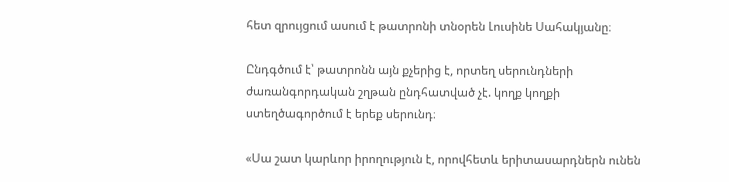հետ զրույցում ասում է թատրոնի տնօրեն Լուսինե Սահակյանը։

Ընդգծում է՝ թատրոնն այն քչերից է, որտեղ սերունդների ժառանգորդական շղթան ընդհատված չէ. կողք կողքի ստեղծագործում է երեք սերունդ։

«Սա շատ կարևոր իրողություն է, որովհետև երիտասարդներն ունեն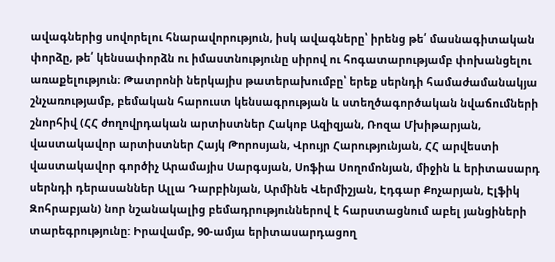ավագներից սովորելու հնարավորություն, իսկ ավագները՝ իրենց թե՛ մասնագիտական փորձը, թե՛ կենսափորձն ու իմաստնությունը սիրով ու հոգատարությամբ փոխանցելու առաքելություն։ Թատրոնի ներկայիս թատերախումբը՝ երեք սերնդի համաժամանակյա շնչառությամբ, բեմական հարուստ կենսագրության և ստեղծագործական նվաճումների շնորհիվ (ՀՀ ժողովրդական արտիստներ Հակոբ Ազիզյան, Ռոզա Մխիթարյան, վաստակավոր արտիստներ Հայկ Թորոսյան, Վրույր Հարությունյան, ՀՀ արվեստի վաստակավոր գործիչ Արամայիս Սարգսյան, Սոֆիա Սողոմոնյան, միջին և երիտասարդ սերնդի դերասաններ Ալլա Դարբինյան, Արմինե Վերմիշյան, Էդգար Քոչարյան, Էլֆիկ Զոհրաբյան) նոր նշանակալից բեմադրություններով է հարստացնում աբել յանցիների տարեգրությունը: Իրավամբ, 90-ամյա երիտասարդացող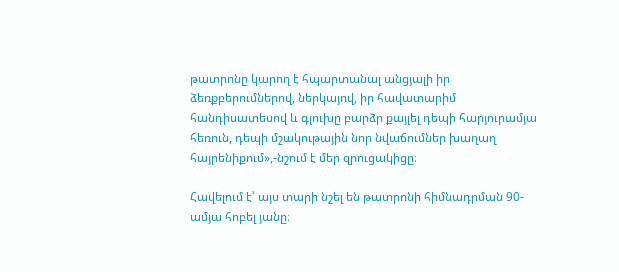թատրոնը կարող է հպարտանալ անցյալի իր ձեռքբերումներով, ներկայով, իր հավատարիմ հանդիսատեսով և գլուխը բարձր քայլել դեպի հարյուրամյա հեռուն, դեպի մշակութային նոր նվաճումներ խաղաղ հայրենիքում»,-նշում է մեր զրուցակիցը։

Հավելում է՝ այս տարի նշել են թատրոնի հիմնադրման 90-ամյա հոբել յանը։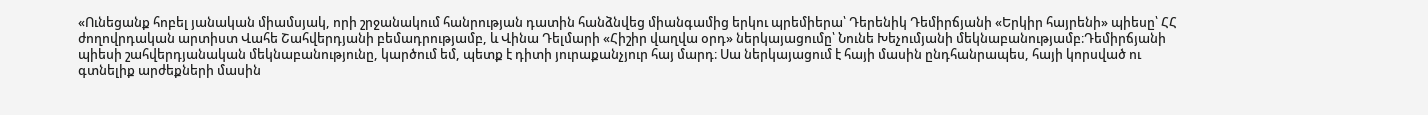«Ունեցանք հոբել յանական միամսյակ, որի շրջանակում հանրության դատին հանձնվեց միանգամից երկու պրեմիերա՝ Դերենիկ Դեմիրճյանի «Երկիր հայրենի» պիեսը՝ ՀՀ ժողովրդական արտիստ Վահե Շահվերդյանի բեմադրությամբ, և Վինա Դելմարի «Հիշիր վաղվա օրդ» ներկայացումը՝ Նունե Խեչումյանի մեկնաբանությամբ։Դեմիրճյանի պիեսի շահվերդյանական մեկնաբանությունը, կարծում եմ, պետք է դիտի յուրաքանչյուր հայ մարդ։ Սա ներկայացում է հայի մասին ընդհանրապես, հայի կորսված ու գտնելիք արժեքների մասին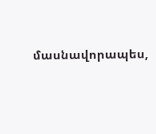մասնավորապես,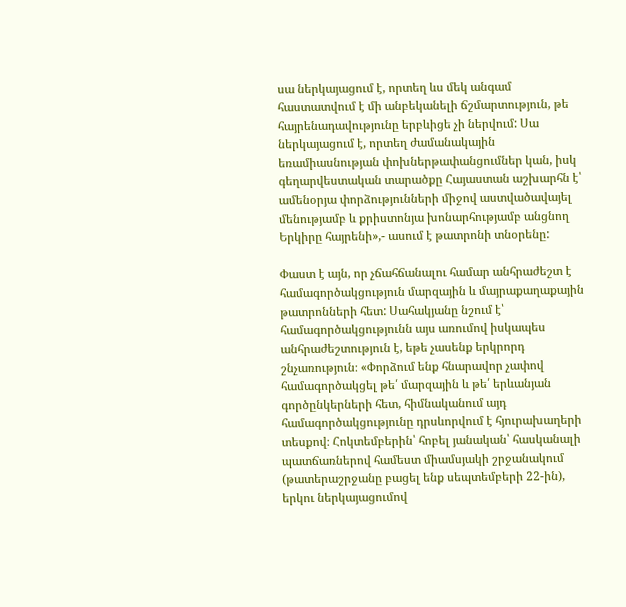սա ներկայացում է, որտեղ ևս մեկ անգամ հաստատվում է մի անբեկանելի ճշմարտություն, թե հայրենադավությունը երբևիցե չի ներվում: Սա ներկայացում է, որտեղ ժամանակային եռամիասնության փոխներթափանցումներ կան, իսկ գեղարվեստական տարածքը Հայաստան աշխարհն է՝ ամենօրյա փորձությունների միջով աստվածավայել մենությամբ և քրիստոնյա խոնարհությամբ անցնող Երկիրը հայրենի»,- ասում է թատրոնի տնօրենը:

Փաստ է այն, որ չճահճանալու համար անհրաժեշտ է համագործակցություն մարզային և մայրաքաղաքային թատրոնների հետ: Սահակյանը նշում է՝ համագործակցությունն այս առումով իսկապես անհրաժեշտություն է, եթե չասենք երկրորդ շնչառություն։ «Փորձում ենք հնարավոր չափով համագործակցել թե՛ մարզային և թե՛ երևանյան գործընկերների հետ, հիմնականում այդ համագործակցությունը դրսևորվում է հյուրախաղերի տեսքով։ Հոկտեմբերին՝ հոբել յանական՝ հասկանալի պատճառներով համեստ միամսյակի շրջանակում (թատերաշրջանը բացել ենք սեպտեմբերի 22-ին), երկու ներկայացումով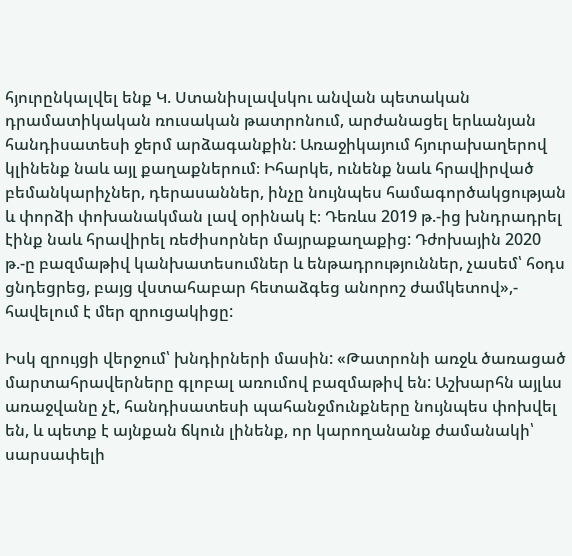հյուրընկալվել ենք Կ. Ստանիսլավսկու անվան պետական դրամատիկական ռուսական թատրոնում, արժանացել երևանյան հանդիսատեսի ջերմ արձագանքին: Առաջիկայում հյուրախաղերով կլինենք նաև այլ քաղաքներում։ Իհարկե, ունենք նաև հրավիրված բեմանկարիչներ, դերասաններ, ինչը նույնպես համագործակցության և փորձի փոխանակման լավ օրինակ է։ Դեռևս 2019 թ.-ից խնդրադրել էինք նաև հրավիրել ռեժիսորներ մայրաքաղաքից: Դժոխային 2020 թ.-ը բազմաթիվ կանխատեսումներ և ենթադրություններ, չասեմ՝ հօդս ցնդեցրեց, բայց վստահաբար հետաձգեց անորոշ ժամկետով»,- հավելում է մեր զրուցակիցը:

Իսկ զրույցի վերջում՝ խնդիրների մասին: «Թատրոնի առջև ծառացած մարտահրավերները գլոբալ առումով բազմաթիվ են: Աշխարհն այլևս առաջվանը չէ, հանդիսատեսի պահանջմունքները նույնպես փոխվել են, և պետք է այնքան ճկուն լինենք, որ կարողանանք ժամանակի՝ սարսափելի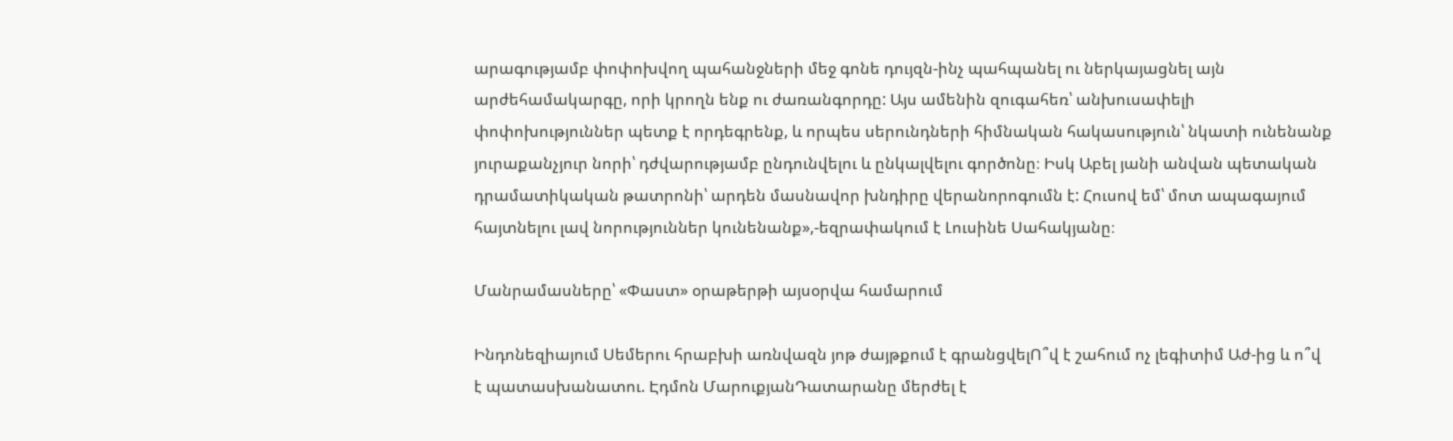արագությամբ փոփոխվող պահանջների մեջ գոնե դույզն-ինչ պահպանել ու ներկայացնել այն արժեհամակարգը, որի կրողն ենք ու ժառանգորդը: Այս ամենին զուգահեռ՝ անխուսափելի փոփոխություններ պետք է որդեգրենք, և որպես սերունդների հիմնական հակասություն՝ նկատի ունենանք յուրաքանչյուր նորի՝ դժվարությամբ ընդունվելու և ընկալվելու գործոնը։ Իսկ Աբել յանի անվան պետական դրամատիկական թատրոնի՝ արդեն մասնավոր խնդիրը վերանորոգումն է: Հուսով եմ՝ մոտ ապագայում հայտնելու լավ նորություններ կունենանք»,-եզրափակում է Լուսինե Սահակյանը։

Մանրամասները՝ «Փաստ» օրաթերթի այսօրվա համարում

Ինդոնեզիայում Սեմերու հրաբխի առնվազն յոթ ժայթքում է գրանցվելՈ՞վ է շահում ոչ լեգիտիմ Աժ-ից և ո՞վ է պատասխանատու. Էդմոն ՄարուքյանԴատարանը մերժել է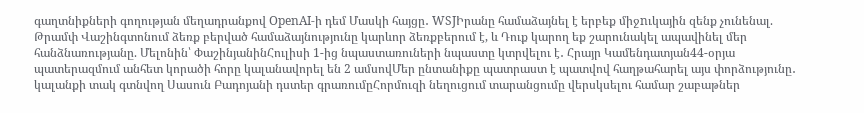գաղտնիքների գողության մեղադրանքով OpenAI-ի դեմ Մասկի հայցը․ WSJԻրանը համաձայնել է երբեք միջnւկային զենք չունենալ. Թրամփ Վաշինգտոնում ձեռք բերված համաձայնությունը կարևոր ձեռքբերում է, և Դուք կարող եք շարունակել ապավինել մեր հանձնառությանը. Մելոնին՝ ՓաշինյանինՀուլիսի 1-ից նպաստառուների նպաստը կտրվելու է․ Հրայր Կամենդատյան44-օրյա պատերազմում անհետ կորածի հորը կալանավորել են 2 ամսովՄեր ընտանիքը պատրաստ է պատվով հաղթահարել այս փորձությունը․ կալանքի տակ գտնվող Սասուն Բադոյանի դստեր գրառումըՀորմուզի նեղուցում տարանցումը վերսկսելու համար շաբաթներ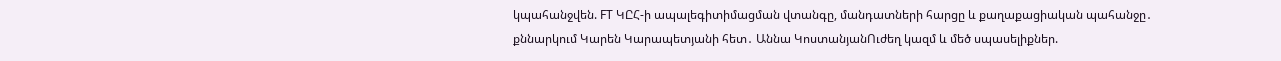կպահանջվեն. FT ԿԸՀ-ի ապալեգիտիմացման վտանգը, մանդատների հարցը և քաղաքացիական պահանջը․ քննարկում Կարեն Կարապետյանի հետ․ Աննա ԿոստանյանՈւժեղ կազմ և մեծ սպասելիքներ.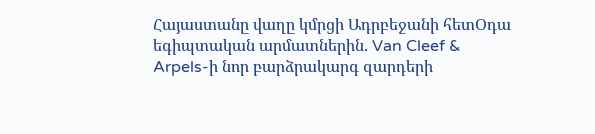Հայաստանը վաղը կմրցի Ադրբեջանի հետՕդա եգիպտական արմատներին. Van Cleef & Arpels-ի նոր բարձրակարգ զարդերի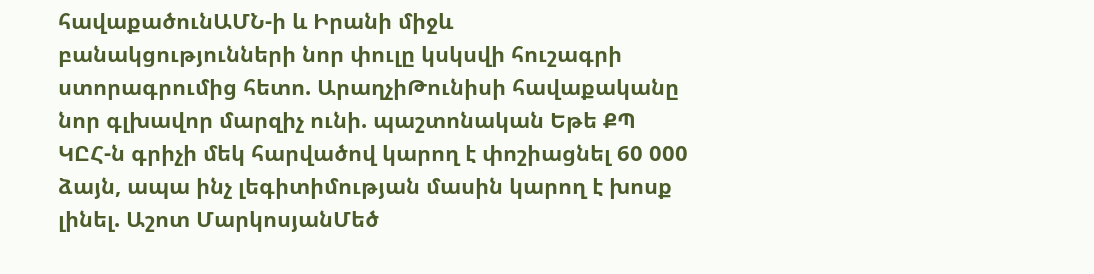հավաքածունԱՄՆ-ի և Իրանի միջև բանակցությունների նոր փուլը կսկսվի հուշագրի ստորագրումից հետո. ԱրաղչիԹունիսի հավաքականը նոր գլխավոր մարզիչ ունի. պաշտոնական Եթե ՔՊ ԿԸՀ-ն գրիչի մեկ հարվածով կարող է փոշիացնել 60 000 ձայն, ապա ինչ լեգիտիմության մասին կարող է խոսք լինել. Աշոտ ՄարկոսյանՄեծ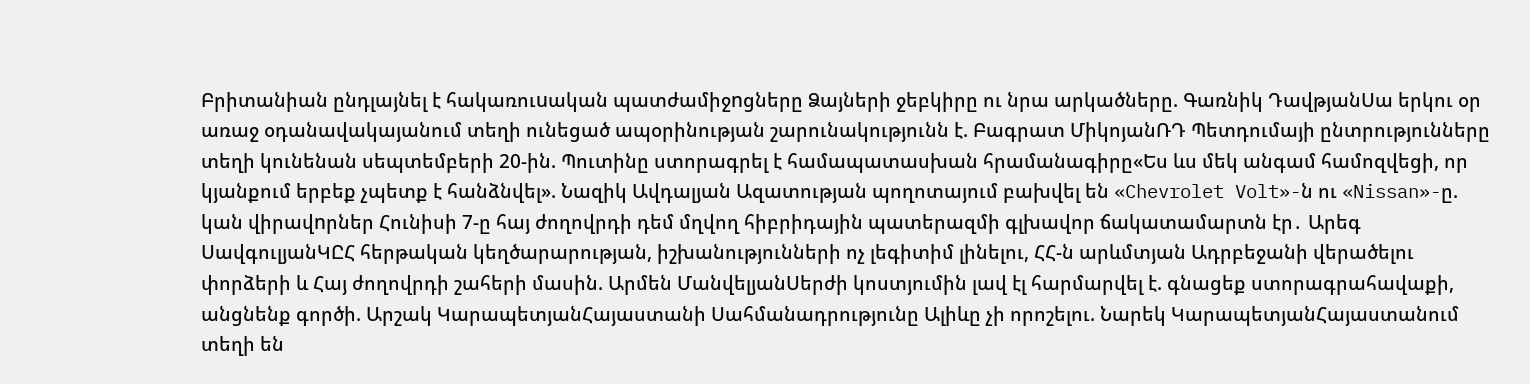Բրիտանիան ընդլայնել է հակառուuական պատժամիջnցները Ձայների ջեբկիրը ու նրա արկածները. Գառնիկ ԴավթյանՍա երկու օր առաջ օդանավակայանում տեղի ունեցած ապօրինության շարունակությունն է. Բագրատ ՄիկոյանՌԴ Պետդումայի ընտրությունները տեղի կունենան սեպտեմբերի 20-ին. Պուտինը ստորագրել է համապատասխան հրամանագիրը«Ես ևս մեկ անգամ համոզվեցի, որ կյանքում երբեք չպետք է հանձնվել». Նազիկ Ավդալյան Ազատության պողոտայում բախվել են «Chevrolet Volt»-ն ու «Nissan»-ը. կան վիրավnրներ Հունիսի 7-ը հայ ժողովրդի դեմ մղվող հիբրիդային պատերազմի գլխավոր ճակատամարտն էր․ Արեգ ՍավգուլյանԿԸՀ հերթական կեղծարարության, իշխանությունների ոչ լեգիտիմ լինելու, ՀՀ-ն արևմտյան Ադրբեջանի վերածելու փորձերի և Հայ ժողովրդի շահերի մասին. Արմեն ՄանվելյանՍերժի կոստյումին լավ էլ հարմարվել է. գնացեք ստորագրահավաքի, անցնենք գործի. Արշակ ԿարապետյանՀայաստանի Սահմանադրությունը Ալիևը չի որոշելու. Նարեկ ԿարապետյանՀայաստանում տեղի են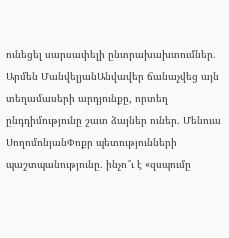ունեցել սարսափելի ընտրախախտումներ․ Արմեն ՄանվելյանԱնվավեր ճանաչվեց այն տեղամասերի արդյունքը, որտեղ ընդդիմությունը շատ ձայներ ուներ․ Մենուա ՍողոմոնյանՓոքր պետությունների պաշտպանությունը․ ինչո՞ւ է «զսպումը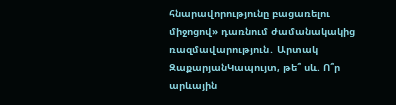հնարավորությունը բացառելու միջոցով» դառնում ժամանակակից ռազմավարություն․ Արտակ ԶաքարյանԿապույտ, թե՞ սև. Ո՞ր արևային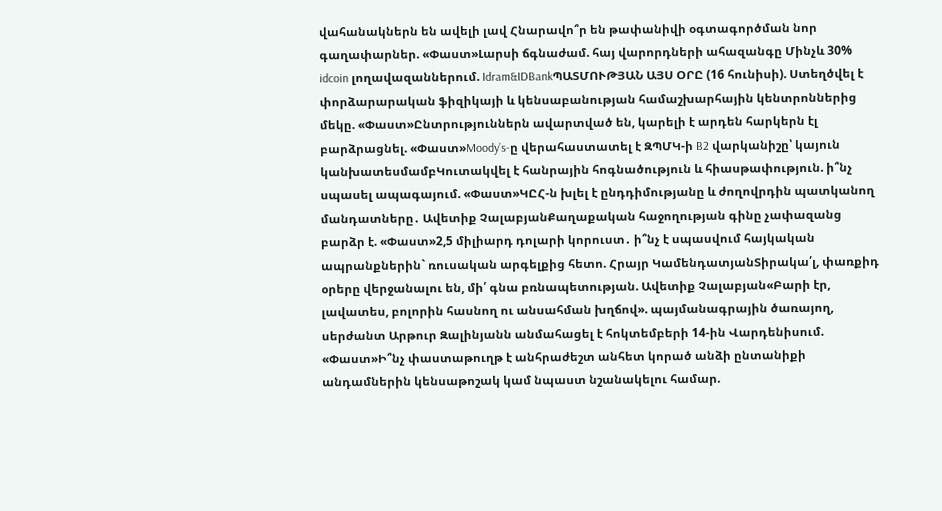վահանակներն են ավելի լավ Հնարավո՞ր են թափանիվի օգտագործման նոր գաղափարներ. «Փաստ»Լարսի ճգնաժամ. հայ վարորդների ահազանգը Մինչև 30% idcoin լողավազաններում. Idram&IDBankՊԱՏՄՈՒԹՅԱՆ ԱՅՍ ՕՐԸ (16 հունիսի). Ստեղծվել է փորձարարական ֆիզիկայի և կենսաբանության համաշխարհային կենտրոններից մեկը. «Փաստ»Ընտրություններն ավարտված են, կարելի է արդեն հարկերն էլ բարձրացնել. «Փաստ»Moody’s-ը վերահաստատել է ԶՊՄԿ-ի B2 վարկանիշը՝ կայուն կանխատեսմամբԿուտակվել է հանրային հոգնածություն և հիասթափություն. ի՞նչ սպասել ապագայում. «Փաստ»ԿԸՀ-ն խլել է ընդդիմությանը և ժողովրդին պատկանող մանդատները․ Ավետիք ՉալաբյանՔաղաքական հաջողության գինը չափազանց բարձր է. «Փաստ»2,5 միլիարդ դոլարի կորուստ․ ի՞նչ է սպասվում հայկական ապրանքներին` ռուսական արգելքից հետո. Հրայր ԿամենդատյանՏիրակա՛լ, փառքիդ օրերը վերջանալու են, մի՛ գնա բռնապետության. Ավետիք Չալաբյան«Բարի էր, լավատես, բոլորին հասնող ու անսահման խղճով». պայմանագրային ծառայող, սերժանտ Արթուր Զալինյանն անմահացել է հոկտեմբերի 14-ին Վարդենիսում. «Փաստ»Ի՞նչ փաստաթուղթ է անհրաժեշտ անհետ կորած անձի ընտանիքի անդամներին կենսաթոշակ կամ նպաստ նշանակելու համար.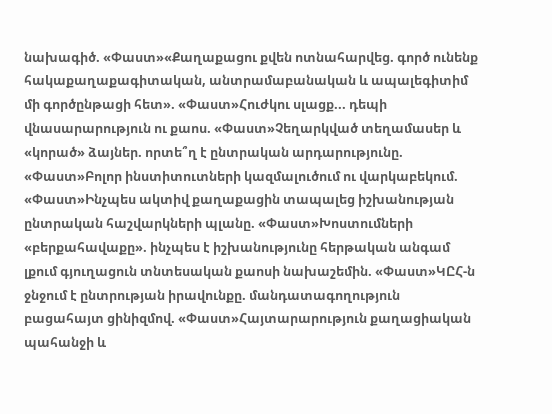նախագիծ. «Փաստ»«Քաղաքացու քվեն ոտնահարվեց. գործ ունենք հակաքաղաքագիտական, անտրամաբանական և ապալեգիտիմ մի գործընթացի հետ». «Փաստ»Հուժկու սլացք... դեպի վնասարարություն ու քաոս. «Փաստ»Չեղարկված տեղամասեր և «կորած» ձայներ. որտե՞ղ է ընտրական արդարությունը. «Փաստ»Բոլոր ինստիտուտների կազմալուծում ու վարկաբեկում. «Փաստ»Ինչպես ակտիվ քաղաքացին տապալեց իշխանության ընտրական հաշվարկների պլանը. «Փաստ»Խոստումների «բերքահավաքը». ինչպես է իշխանությունը հերթական անգամ լքում գյուղացուն տնտեսական քաոսի նախաշեմին. «Փաստ»ԿԸՀ-ն ջնջում է ընտրության իրավունքը. մանդատագողություն բացահայտ ցինիզմով. «Փաստ»Հայտարարություն քաղացիական պահանջի և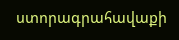ստորագրահավաքի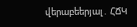վերաբեերյալ․ ՀՃԿ